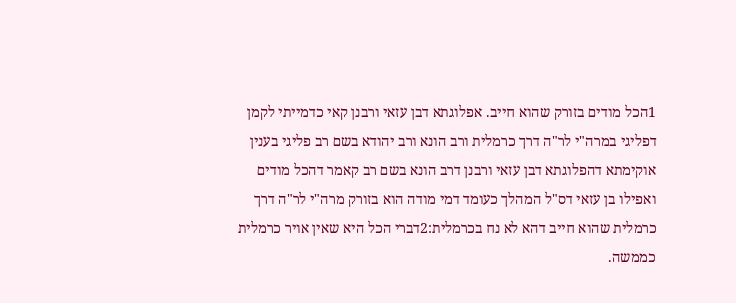1הכל מודים בזורק שהוא חייב. אפלוגתא דבן עזאי ורבנן קאי כדמייתי לקמן דפליגי במרה"י לר"ה דרך כרמלית ורב הונא ורב יהודא בשם רב פליגי בענין אוקימתא דהפלוגתא דבן עזאי ורבנן דרב הונא בשם רב קאמר דהכל מודים ואפילו בן עזאי דס"ל המהלך כעומד דמי מודה הוא בזורק מרה"י לר"ה דרך כרמלית שהוא חייב דהא לא נח בכרמלית:2דברי הכל היא שאין אויר כרמלית כממשה.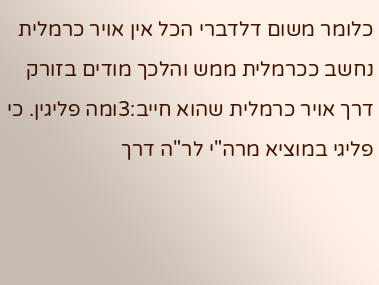כלומר משום דלדברי הכל אין אויר כרמלית נחשב ככרמלית ממש והלכך מודים בזורק דרך אויר כרמלית שהוא חייב:3ומה פליגין. כי פליגי במוציא מרה"י לר"ה דרך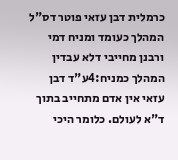כרמלית דבן עזאי פוטר דס"ל המהלך כעומד ומניח דמי ורבנן מחייבי דלא עבדין המהלך כמניח:4ע"ד דבן עזאי אין אדם מתחייב בתוך ד"א לעולם. כלומר היכי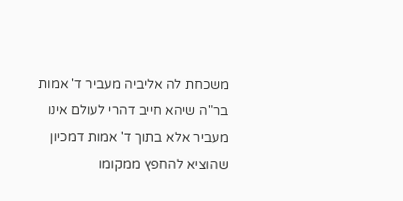משכחת לה אליביה מעביר ד' אמות בר"ה שיהא חייב דהרי לעולם אינו מעביר אלא בתוך ד' אמות דמכיון שהוציא להחפץ ממקומו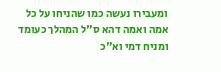ומעבירו נעשה כמו שהניחו על כל אמה ואמה דהא ס"ל המהלך כעומד ומניח דמי וא"כ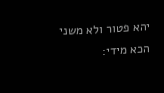יהא פטור ולא משני הכא מידי: